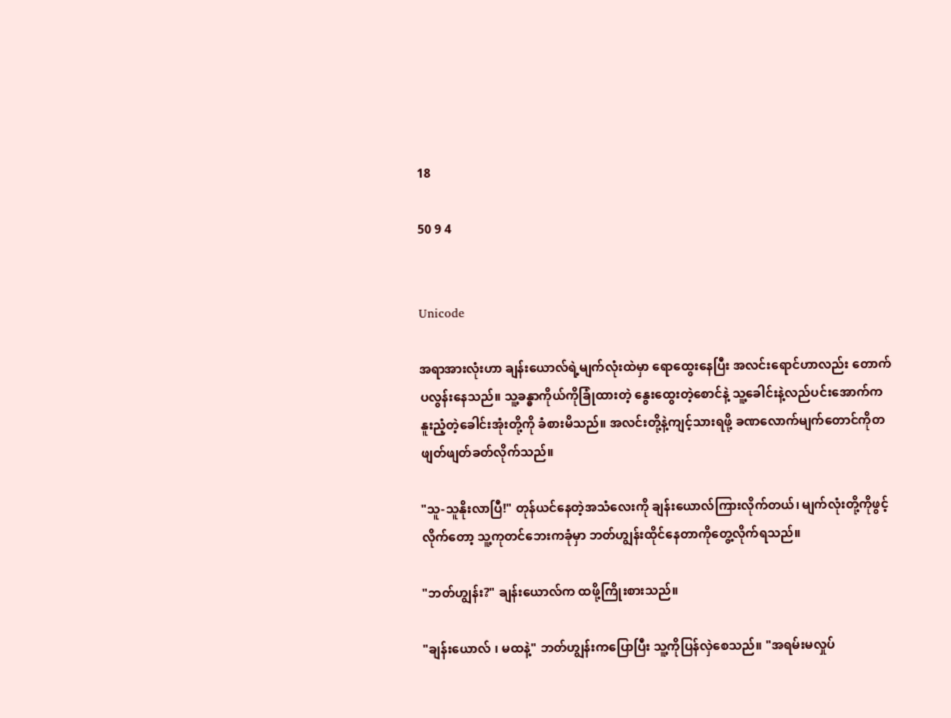18

50 9 4


Unicode

အရာအားလုံးဟာ ချန်းယောလ်ရဲ့မျက်လုံးထဲမှာ ရောထွေးနေပြီး အလင်းရောင်ဟာလည်း တောက်ပလွန်းနေသည်။ ‌သူ့ခန္ဓာကိုယ်ကိုခြုံထားတဲ့ နွေးထွေးတဲ့စောင်နဲ့ သူ့ခေါင်းနဲ့လည်ပင်းအောက်က နူးညံ့တဲ့ခေါင်းအုံးတို့ကို ခံစားမိသည်။ အလင်းတို့နဲ့ကျင့်သားရဖို့ ခဏလောက်မျက်တောင်ကိုတဖျတ်ဖျတ်ခတ်လိုက်သည်။

"သူ-သူနိုးလာပြီ!" တုန်ယင်နေတဲ့အသံလေးကို ချန်းယောလ်ကြားလိုက်တယ်၊ မျက်လုံးတို့ကိုဖွင့်လိုက်တော့ သူ့ကုတင်ဘေးကခုံမှာ ဘတ်ဟျွန်းထိုင်နေတာကိုတွေ့လိုက်ရသည်။

"ဘတ်ဟျွန်း?" ချန်းယောလ်က ထဖို့ကြိုးစားသည်။

"ချန်းယောလ် ၊ မထနဲ့" ဘတ်ဟျွန်းကပြောပြီး သူ့ကို‌ပြန်လှဲစေသည်။ "အရမ်းမလှုပ်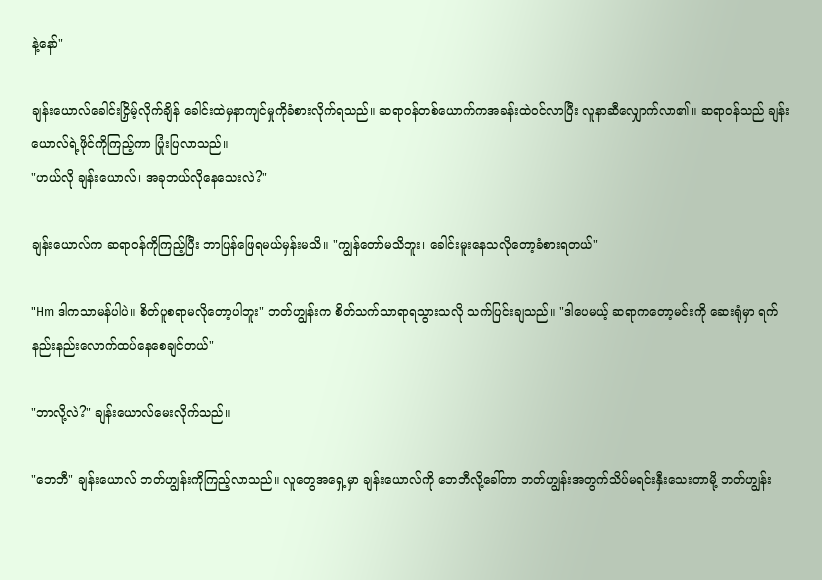နဲ့နော်"

ချန်းယောလ်ခေါင်းငြှိမ့်လိုက်ချိန် ခေါင်းထဲမှနာကျင်မှုကိုခံစားလိုက်ရသည်။ ဆရာဝန်တစ်ယောက်ကအခန်းထဲဝင်လာပြီး လူနာဆီလျှောက်လာ၏။ ဆရာဝန်သည် ချန်းယောလ်ရဲ့ဖိုင်ကိုကြည့်ကာ ပြုံးပြလာသည်။
"ဟယ်လို ချန်းယောလ်၊ အခုဘယ်လိုနေသေးလဲ?"

ချန်းယောလ်က ဆရာဝန်ကိုကြည့်ပြီး ဘာပြန်ဖြေရမယ်မှန်းမသိ။ "ကျွန်တော်မသိဘူး၊ ခေါင်းမူးနေသလိုတော့ခံစားရတယ်"

"Hm ဒါကသာမန်ပါပဲ။ စိတ်ပူစရာမလိုတော့ပါဘူး" ဘတ်ဟျွန်းက စိတ်သက်သာရာရသွားသလို သက်ပြင်းချသည်။ "ဒါပေမယ့် ဆရာကတော့မင်းကို ဆေးရုံမှာ ရက်နည်းနည်းလောက်ထပ်နေစေချင်တယ်"

"ဘာလို့လဲ?" ချန်းယောလ်မေးလိုက်သည်။

"ဘေဘီ" ချန်းယောလ် ဘတ်ဟျွန်းကိုကြည့်လာသည်။ လူတွေအရှေ့မှာ ချန်းယောလ်ကို ဘေဘီလို့ခေါ်တာ ဘတ်ဟျွန်းအတွက်သိပ်မရင်းနှီးသေးတာမို့ ဘတ်ဟျွန်း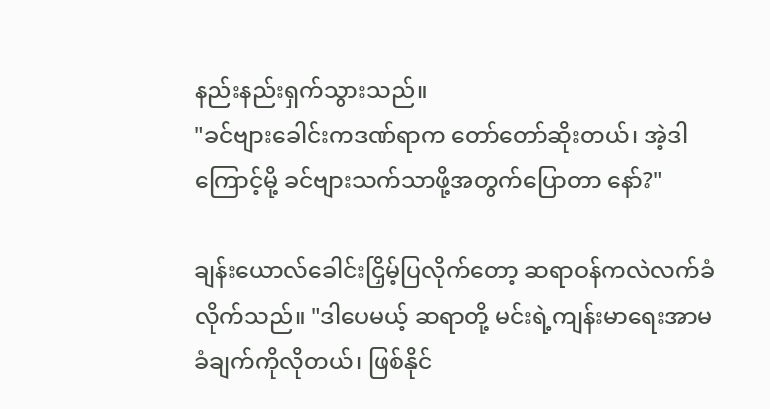နည်းနည်းရှက်သွားသည်။
"ခင်ဗျားခေါင်းကဒဏ်ရာက တော်တော်ဆိုးတယ်၊ အဲ့ဒါကြောင့်မို့ ခင်ဗျားသက်သာဖို့အတွက်ပြောတာ နော်?"

ချန်းယောလ်ခေါင်းငြှိမ့်ပြလိုက်တော့ ဆရာဝန်ကလဲလက်ခံလိုက်သည်။ "ဒါပေမယ့် ဆရာတို့ မင်းရဲ့ကျန်းမာရေးအာမခံချက်ကိုလိုတယ်၊ ဖြစ်နိုင်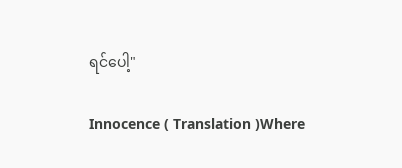ရင်ပေါ့"

Innocence ( Translation )Where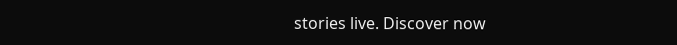stories live. Discover now